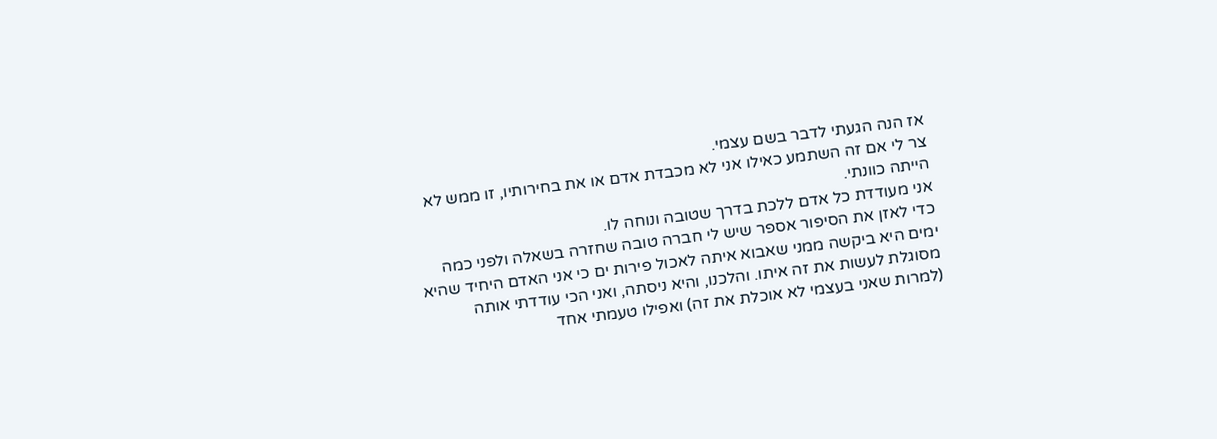אז הנה הגעתי לדבר בשם עצמי.
צר לי אם זה השתמע כאילו אני לא מכבדת אדם או את בחירותיו, זו ממש לא הייתה כוונתי.
אני מעודדת כל אדם ללכת בדרך שטובה ונוחה לו.
כדי לאזן את הסיפור אספר שיש לי חברה טובה שחזרה בשאלה ולפני כמה ימים היא ביקשה ממני שאבוא איתה לאכול פירות ים כי אני האדם היחיד שהיא מסוגלת לעשות את זה איתו. והלכנו, והיא ניסתה, ואני הכי עודדתי אותה (למרות שאני בעצמי לא אוכלת את זה) ואפילו טעמתי אחד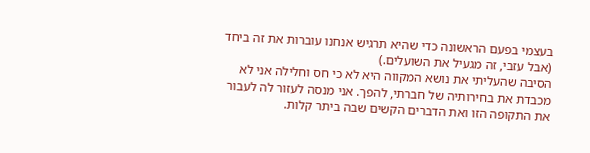בעצמי בפעם הראשונה כדי שהיא תרגיש אנחנו עוברות את זה ביחד (אבל עזבי, זה מגעיל את השועלים.)
הסיבה שהעליתי את נושא המקווה היא לא כי חס וחלילה אני לא מכבדת את בחירותיה של חברתי, להפך. אני מנסה לעזור לה לעבור את התקופה הזו ואת הדברים הקשים שבה ביתר קלות.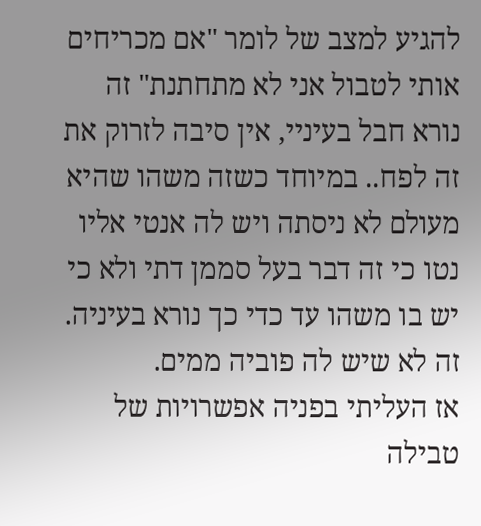להגיע למצב של לומר "אם מכריחים אותי לטבול אני לא מתחתנת" זה נורא חבל בעיניי, אין סיבה לזרוק את זה לפח.. במיוחד כשזה משהו שהיא מעולם לא ניסתה ויש לה אנטי אליו נטו כי זה דבר בעל סממן דתי ולא כי יש בו משהו עד כדי כך נורא בעיניה. זה לא שיש לה פוביה ממים.
אז העליתי בפניה אפשרויות של טבילה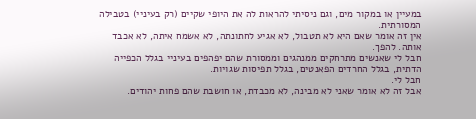במעיין או במקור מים, וגם ניסיתי להראות לה את היופי שקיים (רק בעיניי) בטבילה המסורתית.
אין זה אומר שאם היא לא תטבול, לא אגיע לחתונתה, לא אשמח איתה, לא אכבד אותה. להפך.
חבל לי שאנשים מתרחקים ממנהגים וממסורת שהם יפהפים בעיניי בגלל הכפייה הדתית, בגלל החרדים הפאנטים, בגלל תפיסות שגויות.
חבל לי.
אבל זה לא אומר שאני לא מבינה, לא מכבדת, או חושבת שהם פחות יהודים.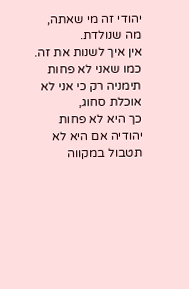יהודי זה מי שאתה, מה שנולדת.
אין איך לשנות את זה.
כמו שאני לא פחות תימניה רק כי אני לא אוכלת סחוג,
כך היא לא פחות יהודיה אם היא לא תטבול במקווה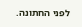לפני החתונה.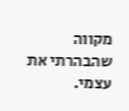מקווה שהבהרתי את עצמי.